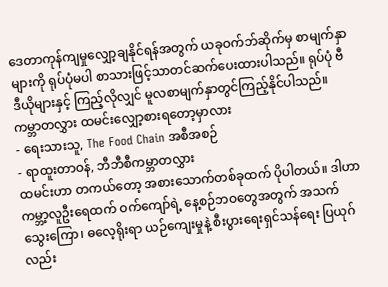ဒေတာကုန်ကျမှုလျှော့ချနိုင်ရန်အတွက် ယခုဝက်ဘ်ဆိုက်မှ စာမျက်နှာများကို ရုပ်ပုံမပါ စာသားဖြင့်သာတင်ဆက်ပေးထားပါသည်။ ရုပ်ပုံ ဗီဒီယိုများနှင့် ကြည့်လိုလျှင် မူလစာမျက်နှာတွင်ကြည့်နိုင်ပါသည်။
ကမ္ဘာတလွှား ထမင်းလျှော့စားရတော့မှာလား
- ရေးသားသူ, The Food Chain အစီအစဉ်
- ရာထူးတာဝန်, ဘီဘီစီကမ္ဘာတလွှား
ထမင်းဟာ တကယ်တော့ အစားသောက်တစ်ခုထက် ပိုပါတယ်။ ဒါဟာ ကမ္ဘာ့လူဦးရေထက် ဝက်ကျော်ရဲ့ နေ့စဉ်ဘဝတွေအတွက် အသက်သွေးကြော၊ ဓလေ့ရိုးရာ ယဉ်ကျေးမှုနဲ့ စီးပွားရေးရှင်သန်ရေး ပြယုဂ်လည်း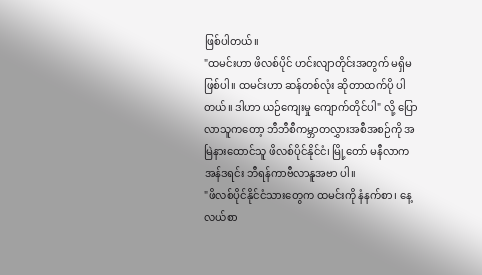ဖြစ်ပါတယ်။
"ထမင်းဟာ ဖိလစ်ပိုင် ဟင်းလျာတိုင်းအတွက် မရှိမဖြစ်ပါ။ ထမင်းဟာ ဆန်တစ်လုံး ဆိုတာထက်ပို ပါတယ်။ ဒါဟာ ယဉ်ကျေးမှု ကျောက်တိုင်ပါ" လို့ ပြောလာသူကတော့ ဘီဘီစီကမ္ဘာတလွှားအစီအစဉ်ကို အမြဲနားထောင်သူ ဖိလစ်ပိုင်နိုင်ငံ၊ မြို့တော် မနီလာက အန်ဒရင်း ဘီရန်ကာဗီလာနူအဗာ ပါ။
"ဖိလစ်ပိုင်နိုင်ငံသားတွေက ထမင်းကို နံနက်စာ၊ နေ့လယ်စာ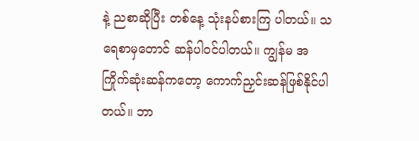နဲ့ ညစာဆိုပြီး တစ်နေ့ သုံးနပ်စားကြ ပါတယ်။ သရေစာမှတောင် ဆန်ပါဝင်ပါတယ်။ ကျွန်မ အကြိုက်ဆုံးဆန်ကတော့ ကောက်ညှင်းဆန်ဖြစ်နိုင်ပါတယ်။ ဘာ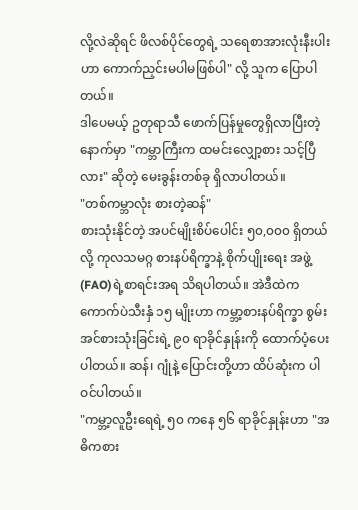လို့လဲဆိုရင် ဖိလစ်ပိုင်တွေရဲ့ သရေစာအားလုံးနီးပါးဟာ ကောက်ညှင်းမပါမဖြစ်ပါ" လို့ သူက ပြောပါတယ်။
ဒါပေမယ့် ဥတုရာသီ ဖောက်ပြန်မှုတွေရှိလာပြီးတဲ့နောက်မှာ "ကမ္ဘာကြီးက ထမင်းလျှော့စား သင့်ပြီလား" ဆိုတဲ့ မေးခွန်းတစ်ခု ရှိလာပါတယ်။
"တစ်ကမ္ဘာလုံး စားတဲ့ဆန်"
စားသုံးနိုင်တဲ့ အပင်မျိုးစိပ်ပေါင်း ၅၀,၀၀၀ ရှိတယ်လို့ ကုလသမဂ္ဂ စားနပ်ရိက္ခာနဲ့ စိုက်ပျိုးရေး အဖွဲ့ (FAO)ရဲ့စာရင်းအရ သိရပါတယ်။ အဲဒီထဲက ကောက်ပဲသီးနှံ ၁၅ မျိုးဟာ ကမ္ဘာ့စားနပ်ရိက္ခာ စွမ်းအင်စားသုံးခြင်းရဲ့ ၉၀ ရာခိုင်နှုန်းကို ထောက်ပံ့ပေးပါတယ်။ ဆန်၊ ဂျုံနဲ့ ပြောင်းတို့ဟာ ထိပ်ဆုံးက ပါဝင်ပါတယ်။
"ကမ္ဘာ့လူဦးရေရဲ့ ၅၀ ကနေ ၅၆ ရာခိုင်နှုန်းဟာ "အဓိကစား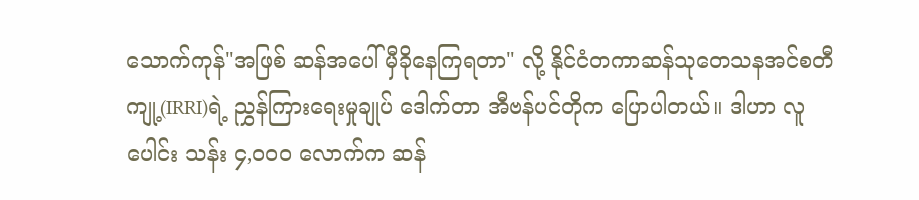သောက်ကုန်"အဖြစ် ဆန်အပေါ် မှီခိုနေကြရတာ" လို့ နိုင်ငံတကာဆန်သုတေသနအင်စတီကျု့(IRRI)ရဲ့ ညွှန်ကြားရေးမှုချုပ် ဒေါက်တာ အီဗန်ပင်တိုက ပြောပါတယ်။ ဒါဟာ လူပေါင်း သန်း ၄,၀၀၀ လောက်က ဆန်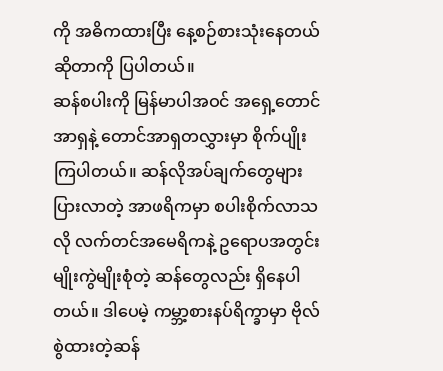ကို အဓိကထားပြီး နေ့စဉ်စားသုံးနေတယ်ဆိုတာကို ပြပါတယ်။
ဆန်စပါးကို မြန်မာပါအဝင် အရှေ့တောင်အာရှနဲ့ တောင်အာရှတလွှားမှာ စိုက်ပျိုးကြပါတယ်။ ဆန်လိုအပ်ချက်တွေများ ပြားလာတဲ့ အာဖရိကမှာ စပါးစိုက်လာသလို လက်တင်အမေရိကနဲ့ ဥရောပအတွင်း မျိုးကွဲမျိုးစုံတဲ့ ဆန်တွေလည်း ရှိနေပါတယ်။ ဒါပေမဲ့ ကမ္ဘာ့စားနပ်ရိက္ခာမှာ ဗိုလ်စွဲထားတဲ့ဆန်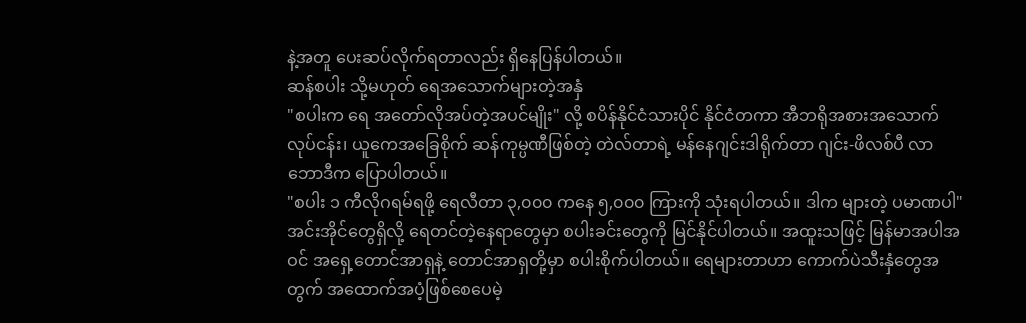နဲ့အတူ ပေးဆပ်လိုက်ရတာလည်း ရှိနေပြန်ပါတယ်။
ဆန်စပါး သို့မဟုတ် ရေအသောက်များတဲ့အနှံ
"စပါးက ရေ အတော်လိုအပ်တဲ့အပင်မျိုး" လို့ စပိန်နိုင်ငံသားပိုင် နိုင်ငံတကာ အီဘရိုအစားအသောက် လုပ်ငန်း၊ ယူကေအခြေစိုက် ဆန်ကုမ္ပဏီဖြစ်တဲ့ တဲလ်တာရဲ့ မန်နေဂျင်းဒါရိုက်တာ ဂျင်း-ဖိလစ်ပီ လာဘောဒီက ပြောပါတယ်။
"စပါး ၁ ကီလိုဂရမ်ရဖို့ ရေလီတာ ၃,၀၀၀ ကနေ ၅,၀၀၀ ကြားကို သုံးရပါတယ်။ ဒါက များတဲ့ ပမာဏပါ"
အင်းအိုင်တွေရှိလို့ ရေတင်တဲ့နေရာတွေမှာ စပါးခင်းတွေကို မြင်နိုင်ပါတယ်။ အထူးသဖြင့် မြန်မာအပါအဝင် အရှေ့တောင်အာရှနဲ့ တောင်အာရှတို့မှာ စပါးစိုက်ပါတယ်။ ရေများတာဟာ ကောက်ပဲသီးနှံတွေအတွက် အထောက်အပံ့ဖြစ်စေပေမဲ့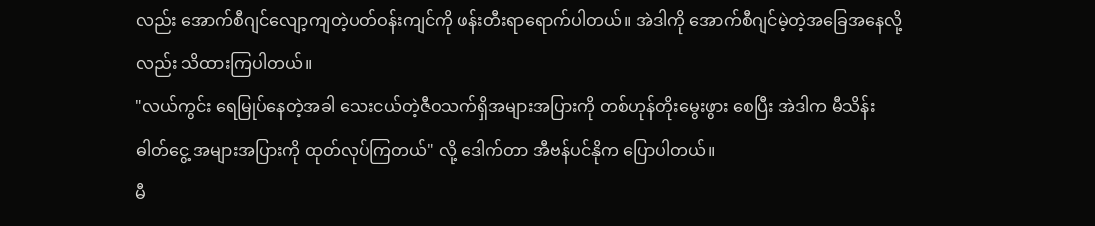လည်း အောက်စီဂျင်လျော့ကျတဲ့ပတ်ဝန်းကျင်ကို ဖန်းတီးရာရောက်ပါတယ်။ အဲဒါကို အောက်စီဂျင်မဲ့တဲ့အခြေအနေလို့လည်း သိထားကြပါတယ်။
"လယ်ကွင်း ရေမြုပ်နေတဲ့အခါ သေးငယ်တဲ့ဇီဝသက်ရှိအများအပြားကို တစ်ဟုန်တိုးမွေးဖွား စေပြီး အဲဒါက မီသိန်းဓါတ်ငွေ့ အများအပြားကို ထုတ်လုပ်ကြတယ်" လို့ ဒေါက်တာ အီဗန်ပင်နိုက ပြောပါတယ်။
မီ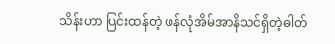သိန်းဟာ ပြင်းထန်တဲ့ ဖန်လုံအိမ်အာနိသင်ရှိတဲ့ဓါတ်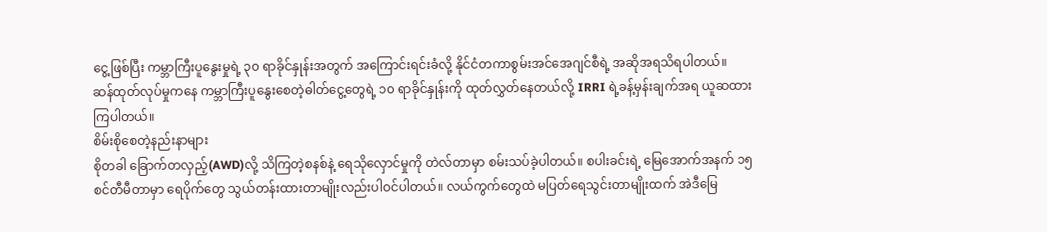ငွေ့ဖြစ်ပြီး ကမ္ဘာကြီးပူနွေးမှုရဲ့ ၃၀ ရာခိုင်နှုန်းအတွက် အကြောင်းရင်းခံလို့ နိုင်ငံတကာစွမ်းအင်အေဂျင်စီရဲ့ အဆိုအရသိရပါတယ်။
ဆန်ထုတ်လုပ်မှုကနေ ကမ္ဘာကြီးပူနွေးစေတဲ့ဓါတ်ငွေ့တွေရဲ့ ၁၀ ရာခိုင်နှုန်းကို ထုတ်လွှတ်နေတယ်လို့ IRRI ရဲ့ခန့်မှန်းချက်အရ ယူဆထားကြပါတယ်။
စိမ်းစိုစေတဲ့နည်းနာများ
စိုတခါ ခြောက်တလှည့်(AWD)လို့ သိကြတဲ့စနစ်နဲ့ ရေသိုလှောင်မှုကို တဲလ်တာမှာ စမ်းသပ်ခဲ့ပါတယ်။ စပါးခင်းရဲ့ မြေအောက်အနက် ၁၅ စင်တီမီတာမှာ ရေပိုက်တွေ သွယ်တန်းထားတာမျိုးလည်းပါဝင်ပါတယ်။ လယ်ကွက်တွေထဲ မပြတ်ရေသွင်းတာမျိုးထက် အဲဒီမြေ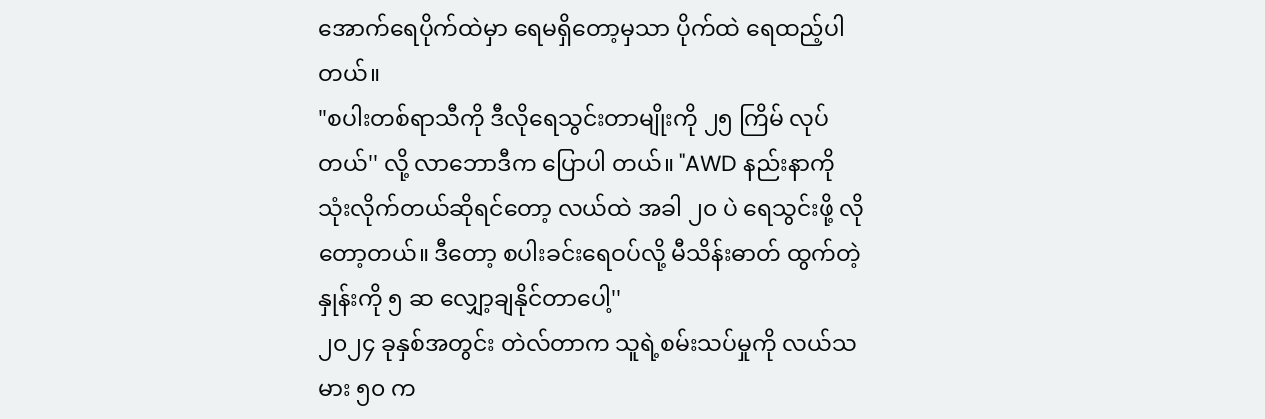အောက်ရေပိုက်ထဲမှာ ရေမရှိတော့မှသာ ပိုက်ထဲ ရေထည့်ပါတယ်။
"စပါးတစ်ရာသီကို ဒီလိုရေသွင်းတာမျိုးကို ၂၅ ကြိမ် လုပ်တယ်'' လို့ လာဘောဒီက ပြောပါ တယ်။ "AWD နည်းနာကို သုံးလိုက်တယ်ဆိုရင်တော့ လယ်ထဲ အခါ ၂၀ ပဲ ရေသွင်းဖို့ လိုတော့တယ်။ ဒီတော့ စပါးခင်းရေဝပ်လို့ မီသိန်းဓာတ် ထွက်တဲ့နှုန်းကို ၅ ဆ လျှော့ချနိုင်တာပေါ့''
၂၀၂၄ ခုနှစ်အတွင်း တဲလ်တာက သူရဲ့စမ်းသပ်မှုကို လယ်သမား ၅၀ က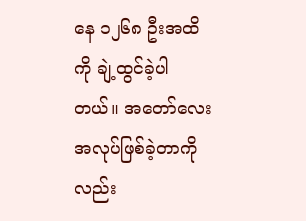နေ ၁၂၆၈ ဦးအထိကို ချဲ့ထွင်ခဲ့ပါတယ်။ အတော်လေး အလုပ်ဖြစ်ခဲ့တာကိုလည်း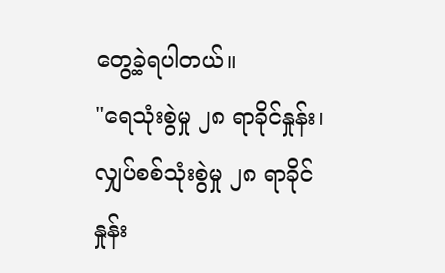တွေ့ခဲ့ရပါတယ်။
"ရေသုံးစွဲမှု ၂၈ ရာခိုင်နှုန်း၊ လျှပ်စစ်သုံးစွဲမှု ၂၈ ရာခိုင်နှုန်း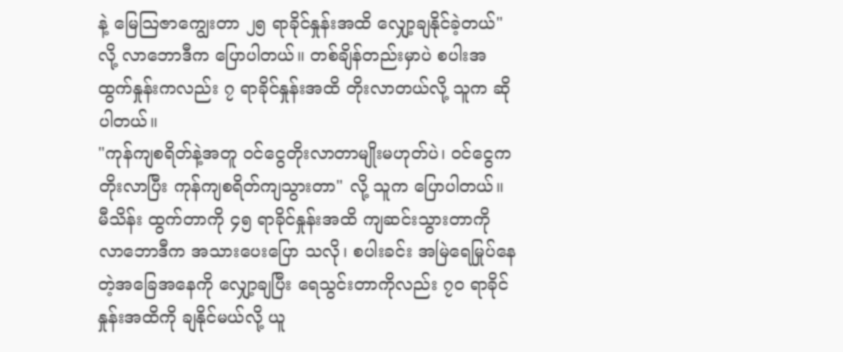နဲ့ မြေသြဇာကျွေးတာ ၂၅ ရာခိုင်နှုန်းအထိ လျှော့ချနိုင်ခဲ့တယ်" လို့ လာဘောဒီက ပြောပါတယ်။ တစ်ချိန်တည်းမှာပဲ စပါးအထွက်နှုန်းကလည်း ၇ ရာခိုင်နှုန်းအထိ တိုးလာတယ်လို့ သူက ဆိုပါတယ်။
"ကုန်ကျစရိတ်နဲ့အတူ ဝင်ငွေတိုးလာတာမျိုးမဟုတ်ပဲ၊ ဝင်ငွေက တိုးလာပြီး ကုန်ကျစရိတ်ကျသွားတာ" လို့ သူက ပြောပါတယ်။
မီသိန်း ထွက်တာကို ၄၅ ရာခိုင်နှုန်းအထိ ကျဆင်းသွားတာကို လာဘောဒီက အသားပေးပြော သလို၊ စပါးခင်း အမြဲရေမြုပ်နေတဲ့အခြေအနေကို လျှော့ချပြီး ရေသွင်းတာကိုလည်း ၇၀ ရာခိုင်နှုန်းအထိကို ချနိုင်မယ်လို့ ယူ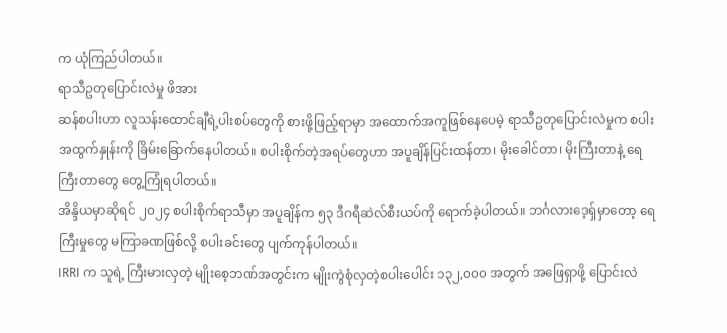က ယုံကြည်ပါတယ်။
ရာသီဥတုပြောင်းလဲမှု ဖိအား
ဆန်စပါးဟာ လူသန်းထောင်ချီရဲ့ပါးစပ်တွေကို စားဖို့ဖြည့်ရာမှာ အထောက်အကူဖြစ်နေပေမဲ့ ရာသီဥတုပြောင်းလဲမှုက စပါးအထွက်နှုန်းကို ခြိမ်းခြောက်နေပါတယ်။ စပါးစိုက်တဲ့အရပ်တွေဟာ အပူချိန်ပြင်းထန်တာ၊ မိုးခေါင်တာ၊ မိုးကြီးတာနဲ့ ရေကြီးတာတွေ တွေ့ကြုံရပါတယ်။
အိန္ဒိယမှာဆိုရင် ၂၀၂၄ စပါးစိုက်ရာသီမှာ အပူချိန်က ၅၃ ဒီဂရီဆဲလ်စီးယပ်ကို ရောက်ခဲ့ပါတယ်။ ဘင်္ဂလားဒေ့ရှ်မှာတော့ ရေကြီးမှုတွေ မကြာခဏဖြစ်လို့ စပါးခင်းတွေ ပျက်ကုန်ပါတယ်။
IRRI က သူရဲ့ ကြီးမားလှတဲ့ မျိုးစေ့ဘဏ်အတွင်းက မျိုးကွဲစုံလှတဲ့စပါးပေါင်း ၁၃၂,၀၀၀ အတွက် အဖြေရှာဖို့ ပြောင်းလဲ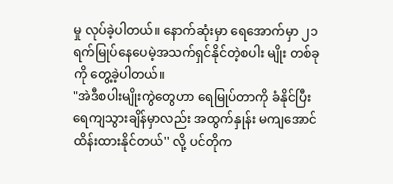မှု လုပ်ခဲ့ပါတယ်။ နောက်ဆုံးမှာ ရေအောက်မှာ ၂၁ ရက်မြုပ်နေပေမဲ့အသက်ရှင်နိုင်တဲ့စပါး မျိုး တစ်ခုကို တွေ့ခဲ့ပါတယ်။
"အဲဒီစပါးမျိုးကွဲတွေဟာ ရေမြုပ်တာကို ခံနိုင်ပြီး ရေကျသွားချိန်မှာလည်း အထွက်နှုန်း မကျအောင် ထိန်းထားနိုင်တယ်'' လို့ ပင်တိုက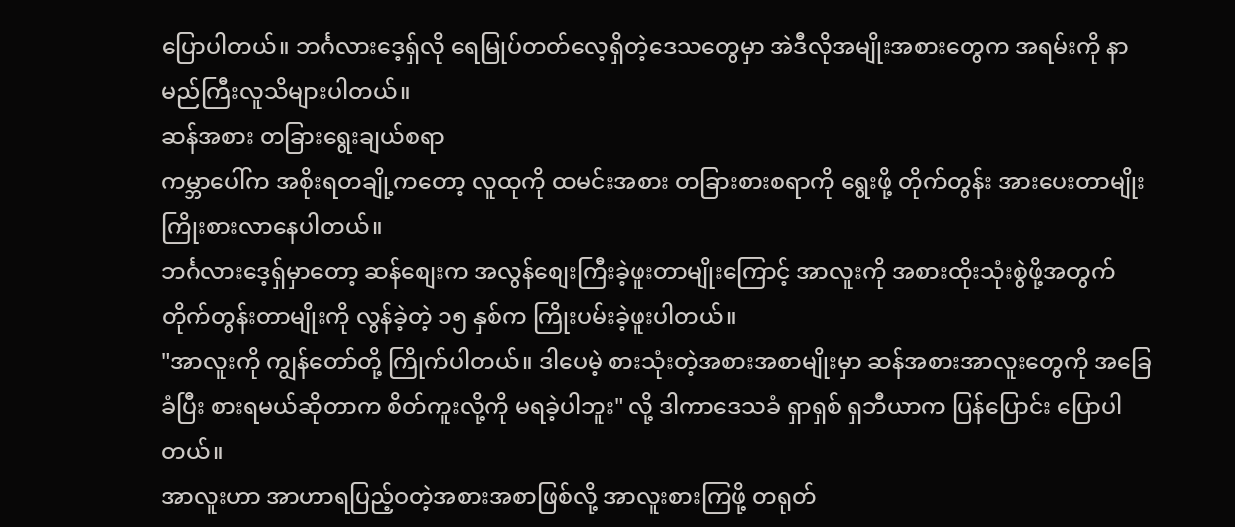ပြောပါတယ်။ ဘင်္ဂလားဒေ့ရှ်လို ရေမြုပ်တတ်လေ့ရှိတဲ့ဒေသတွေမှာ အဲဒီလိုအမျိုးအစားတွေက အရမ်းကို နာမည်ကြီးလူသိများပါတယ်။
ဆန်အစား တခြားရွေးချယ်စရာ
ကမ္ဘာပေါ်က အစိုးရတချို့ကတော့ လူထုကို ထမင်းအစား တခြားစားစရာကို ရွေးဖို့ တိုက်တွန်း အားပေးတာမျိုး ကြိုးစားလာနေပါတယ်။
ဘင်္ဂလားဒေ့ရှ်မှာတော့ ဆန်စျေးက အလွန်စျေးကြီးခဲ့ဖူးတာမျိုးကြောင့် အာလူးကို အစားထိုးသုံးစွဲဖို့အတွက် တိုက်တွန်းတာမျိုးကို လွန်ခဲ့တဲ့ ၁၅ နှစ်က ကြိုးပမ်းခဲ့ဖူးပါတယ်။
"အာလူးကို ကျွန်တော်တို့ ကြိုက်ပါတယ်။ ဒါပေမဲ့ စားသုံးတဲ့အစားအစာမျိုးမှာ ဆန်အစားအာလူးတွေကို အခြေခံပြီး စားရမယ်ဆိုတာက စိတ်ကူးလို့ကို မရခဲ့ပါဘူး" လို့ ဒါကာဒေသခံ ရှာရှစ် ရှဘီယာက ပြန်ပြောင်း ပြောပါတယ်။
အာလူးဟာ အာဟာရပြည့်ဝတဲ့အစားအစာဖြစ်လို့ အာလူးစားကြဖို့ တရုတ်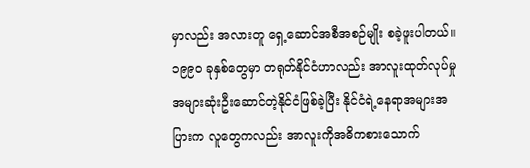မှာလည်း အလားတူ ရှေ့ဆောင်အစီအစဉ်မျိုး စခဲ့ဖူးပါတယ်။
၁၉၉၀ ခုနှစ်တွေမှာ တရုတ်နိုင်ငံဟာလည်း အာလူးထုတ်လုပ်မှုအများဆုံးဦးဆောင်တဲ့နိုင်ငံဖြစ်ခဲ့ပြီး နိုင်ငံရဲ့နေရာအများအပြားက လူတွေကလည်း အာလူးကိုအဓိကစားသောက်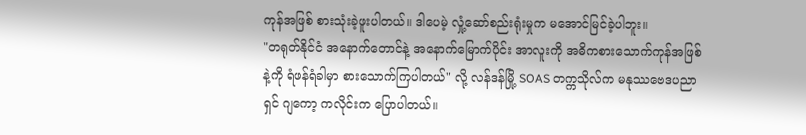ကုန်အဖြစ် စားသုံးခဲ့ဖူးပါတယ်။ ဒါပေမဲ့ လှုံ့ဆော်စည်းရုံးမှုက မအောင်မြင်ခဲ့ပါဘူး။
"တရုတ်နိုင်ငံ အနောက်တောင်နဲ့ အနောက်မြောက်ပိုင်း အာလူးကို အဓိကစားသောက်ကုန်အဖြစ်နဲ့ကို ရံဖန်ရံခါမှာ စားသောက်ကြပါတယ်" လို့ လန်ဒန်မြို့ SOAS တက္ကသိုလ်က မနုဿဗေဒပညာရှင် ဂျကော့ ကလိုင်းက ပြောပါတယ်။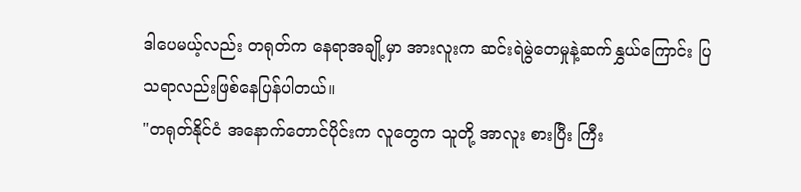ဒါပေမယ့်လည်း တရုတ်က နေရာအချို့မှာ အားလူးက ဆင်းရဲမွဲတေမှုနဲ့ဆက်နွှယ်ကြောင်း ပြသရာလည်းဖြစ်နေပြန်ပါတယ်။
"တရုတ်နိုင်ငံ အနောက်တောင်ပိုင်းက လူတွေက သူတို့ အာလူး စားပြီး ကြီး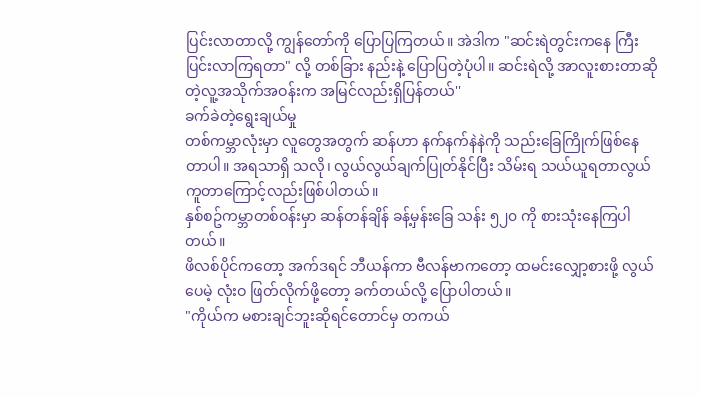ပြင်းလာတာလို့ ကျွန်တော်ကို ပြောပြကြတယ်။ အဲဒါက "ဆင်းရဲတွင်းကနေ ကြီးပြင်းလာကြရတာ" လို့ တစ်ခြား နည်းနဲ့ ပြောပြတဲ့ပုံပါ။ ဆင်းရဲလို့ အာလူးစားတာဆိုတဲ့လူ့အသိုက်အဝန်းက အမြင်လည်းရှိပြန်တယ်''
ခက်ခဲတဲ့ရွေးချယ်မှု
တစ်ကမ္ဘာလုံးမှာ လူတွေအတွက် ဆန်ဟာ နက်နက်နဲနဲကို သည်းခြေကြိုက်ဖြစ်နေတာပါ။ အရသာရှိ သလို၊ လွယ်လွယ်ချက်ပြုတ်နိုင်ပြီး သိမ်းရ သယ်ယူရတာလွယ်ကူတာကြောင့်လည်းဖြစ်ပါတယ်။
နှစ်စဥ်ကမ္ဘာတစ်ဝန်းမှာ ဆန်တန်ချိန် ခန့်မှန်းခြေ သန်း ၅၂၀ ကို စားသုံးနေကြပါတယ်။
ဖိလစ်ပိုင်ကတော့ အက်ဒရင် ဘီယန်ကာ ဗီလန်ဗာကတော့ ထမင်းလျှော့စားဖို့ လွယ်ပေမဲ့ လုံးဝ ဖြတ်လိုက်ဖို့တော့ ခက်တယ်လို့ ပြောပါတယ်။
"ကိုယ်က မစားချင်ဘူးဆိုရင်တောင်မှ တကယ်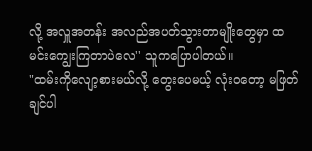လို့ အလှူအတန်း အလည်အပတ်သွားတာမျိုးတွေမှာ ထမင်းကျွေးကြတာပဲလေ'' သူကပြောပါတယ်။
"ထမ်းကိုလျော့စားမယ်လို့ တွေးပေမယ့် လုံးဝတော့ မဖြတ်ချင်ပါ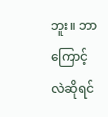ဘူး။ ဘာကြောင့်လဲဆိုရင်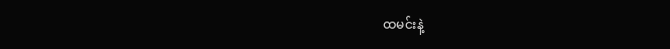ထမင်းနဲ့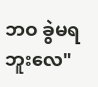ဘဝ ခွဲမရဘူးလေ"